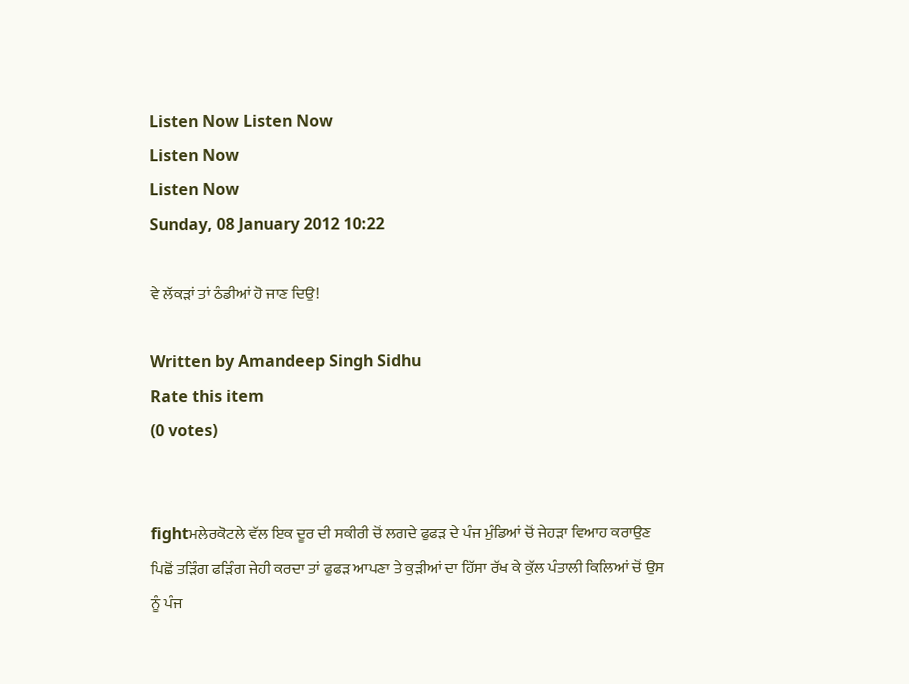Listen Now Listen Now
Listen Now
Listen Now
Sunday, 08 January 2012 10:22

ਵੇ ਲੱਕੜਾਂ ਤਾਂ ਠੰਡੀਆਂ ਹੋ ਜਾਣ ਦਿਉ!

Written by Amandeep Singh Sidhu
Rate this item
(0 votes)


fightਮਲੇਰਕੋਟਲੇ ਵੱਲ ਇਕ ਦੂਰ ਦੀ ਸਕੀਰੀ ਚੋਂ ਲਗਦੇ ਫੁਫੜ ਦੇ ਪੰਜ ਮੁੰਡਿਆਂ ਚੋਂ ਜੇਹੜਾ ਵਿਆਹ ਕਰਾਉਣ ਪਿਛੋਂ ਤੜਿੰਗ ਫੜਿੰਗ ਜੇਹੀ ਕਰਦਾ ਤਾਂ ਫੁਫੜ ਆਪਣਾ ਤੇ ਕੁੜੀਆਂ ਦਾ ਹਿੱਸਾ ਰੱਖ ਕੇ ਕੁੱਲ ਪੰਤਾਲੀ ਕਿਲਿਆਂ ਚੋਂ ਉਸ ਨੂੰ ਪੰਜ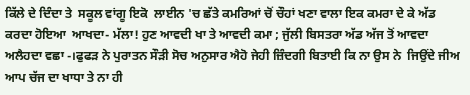ਕਿੱਲੇ ਦੇ ਦਿੰਦਾ ਤੇ  ਸਕੂਲ ਵਾਂਗੂ ਇਕੋ  ਲਾਈਨ 'ਚ ਛੱਤੇ ਕਮਰਿਆਂ ਚੋਂ ਚੌਹਾਂ ਖਣਾ ਵਾਲਾ ਇਕ ਕਮਰਾ ਦੇ ਕੇ ਅੱਡ ਕਰਦਾ ਹੋਇਆ  ਆਖਦਾ- ਮੱਲਾ! ਹੁਣ ਆਵਦੀ ਖਾ ਤੇ ਆਵਦੀ ਕਮਾ ; ਜੁੱਲੀ ਬਿਸਤਰਾ ਅੱਡ ਅੱਜ ਤੋਂ ਆਵਦਾ ਅਲੈਹਦਾ ਵਛਾ -।ਫੁਫੜ ਨੇ ਪੁਰਾਤਨ ਸੌੜੀ ਸੋਚ ਅਨੁਸਾਰ ਐਹੋ ਜੇਹੀ ਜ਼ਿੰਦਗੀ ਬਿਤਾਈ ਕਿ ਨਾ ਉਸ ਨੇ  ਜਿਉਂਦੇ ਜੀਅ ਆਪ ਚੱਜ ਦਾ ਖਾਧਾ ਤੇ ਨਾ ਹੀ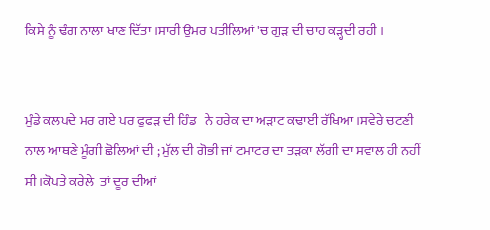ਕਿਸੇ ਨੂੰ ਢੰਗ ਨਾਲਾ ਖਾਣ ਦਿੱਤਾ ।ਸਾਰੀ ਉਮਰ ਪਤੀਲਿਆਂ 'ਚ ਗੁੜ ਦੀ ਚਾਹ ਕੜ੍ਹਦੀ ਰਹੀ ।


ਮੁੰਡੇ ਕਲਪਦੇ ਮਰ ਗਏ ਪਰ ਫੁਫੜ ਦੀ ਹਿੰਡ   ਨੇ ਹਰੇਕ ਦਾ ਅੜਾਟ ਕਢਾਈ ਰੱਖਿਆ ।ਸਵੇਰੇ ਚਟਣੀ ਨਾਲ ਆਥਣੇ ਮੂੰਗੀ ਛੋਲਿਆਂ ਦੀ ; ਮੁੱਲ ਦੀ ਗੋਭੀ ਜਾਂ ਟਮਾਟਰ ਦਾ ਤੜਕਾ ਲੱਗੀ ਦਾ ਸਵਾਲ ਹੀ ਨਹੀਂ ਸੀ ।ਕੋਪਤੇ ਕਰੇਲੇ  ਤਾਂ ਦੂਰ ਦੀਆਂ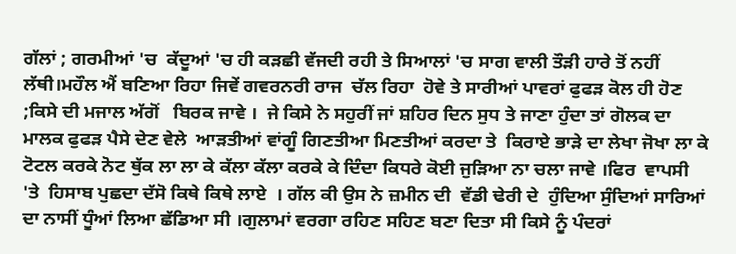ਗੱਲਾਂ ; ਗਰਮੀਆਂ 'ਚ  ਕੱਦੂਆਂ 'ਚ ਹੀ ਕੜਛੀ ਵੱਜਦੀ ਰਹੀ ਤੇ ਸਿਆਲਾਂ 'ਚ ਸਾਗ ਵਾਲੀ ਤੌੜੀ ਹਾਰੇ ਤੋਂ ਨਹੀਂ ਲੱਥੀ।ਮਹੌਲ ਐਂ ਬਣਿਆ ਰਿਹਾ ਜਿਵੇਂ ਗਵਰਨਰੀ ਰਾਜ  ਚੱਲ ਰਿਹਾ  ਹੋਵੇ ਤੇ ਸਾਰੀਆਂ ਪਾਵਰਾਂ ਫੁਫੜ ਕੋਲ ਹੀ ਹੋਣ ;ਕਿਸੇ ਦੀ ਮਜਾਲ ਅੱਗੋਂ   ਬਿਰਕ ਜਾਵੇ ।  ਜੇ ਕਿਸੇ ਨੇ ਸਹੁਰੀਂ ਜਾਂ ਸ਼ਹਿਰ ਦਿਨ ਸੁਧ ਤੇ ਜਾਣਾ ਹੁੰਦਾ ਤਾਂ ਗੋਲਕ ਦਾ ਮਾਲਕ ਫੁਫੜ ਪੈਸੇ ਦੇਣ ਵੇਲੇ  ਆੜਤੀਆਂ ਵਾਂਗੂੰ ਗਿਣਤੀਆ ਮਿਣਤੀਆਂ ਕਰਦਾ ਤੇ  ਕਿਰਾਏ ਭਾੜੇ ਦਾ ਲੇਖਾ ਜੋਖਾ ਲਾ ਕੇ ਟੋਟਲ ਕਰਕੇ ਨੋਟ ਥੁੱਕ ਲਾ ਲਾ ਕੇ ਕੱਲਾ ਕੱਲਾ ਕਰਕੇ ਕੇ ਦਿੰਦਾ ਕਿਧਰੇ ਕੋਈ ਜੁੜਿਆ ਨਾ ਚਲਾ ਜਾਵੇ ।ਫਿਰ  ਵਾਪਸੀ 'ਤੇ  ਹਿਸਾਬ ਪੁਛਦਾ ਦੱਸੋ ਕਿਥੇ ਕਿਥੇ ਲਾਏ  । ਗੱਲ ਕੀ ਉਸ ਨੇ ਜ਼ਮੀਨ ਦੀ  ਵੱਡੀ ਢੇਰੀ ਦੇ  ਹੁੰਦਿਆ ਸੁੰਦਿਆਂ ਸਾਰਿਆਂ ਦਾ ਨਾਸੀਂ ਧੂੰਆਂ ਲਿਆ ਛੱਡਿਆ ਸੀ ।ਗੁਲਾਮਾਂ ਵਰਗਾ ਰਹਿਣ ਸਹਿਣ ਬਣਾ ਦਿਤਾ ਸੀ ਕਿਸੇ ਨੂੰ ਪੰਦਰਾਂ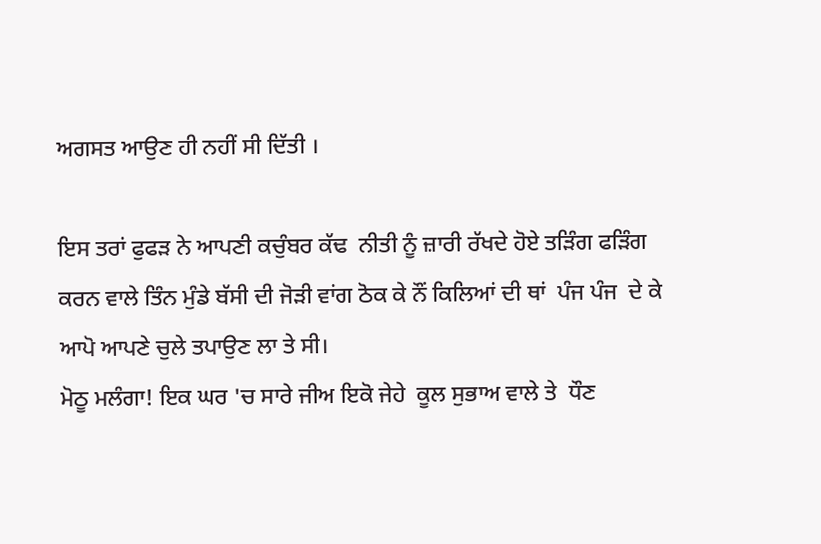ਅਗਸਤ ਆਉਣ ਹੀ ਨਹੀਂ ਸੀ ਦਿੱਤੀ ।

ਇਸ ਤਰਾਂ ਫੁਫੜ ਨੇ ਆਪਣੀ ਕਚੁੰਬਰ ਕੱਢ  ਨੀਤੀ ਨੂੰ ਜ਼ਾਰੀ ਰੱਖਦੇ ਹੋਏ ਤੜਿੰਗ ਫੜਿੰਗ ਕਰਨ ਵਾਲੇ ਤਿੰਨ ਮੁੰਡੇ ਬੱਸੀ ਦੀ ਜੋੜੀ ਵਾਂਗ ਠੋਕ ਕੇ ਨੌਂ ਕਿਲਿਆਂ ਦੀ ਥਾਂ  ਪੰਜ ਪੰਜ  ਦੇ ਕੇ ਆਪੋ ਆਪਣੇ ਚੁਲੇ ਤਪਾਉਣ ਲਾ ਤੇ ਸੀ।
ਮੋਠੂ ਮਲੰਗਾ! ਇਕ ਘਰ 'ਚ ਸਾਰੇ ਜੀਅ ਇਕੋ ਜੇਹੇ  ਕੂਲ ਸੁਭਾਅ ਵਾਲੇ ਤੇ  ਧੌਣ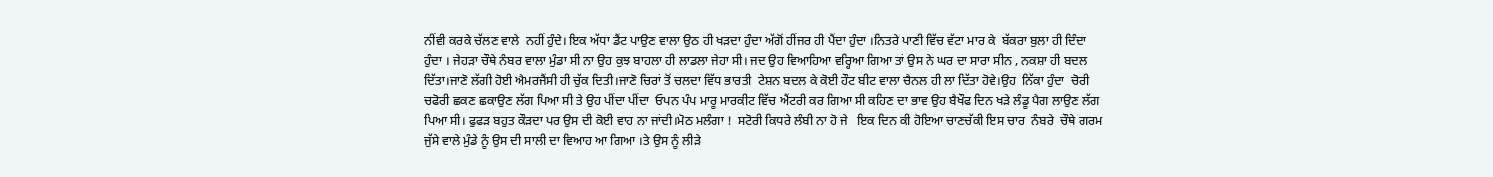ਨੀਂਵੀ ਕਰਕੇ ਚੱਲਣ ਵਾਲੇ  ਨਹੀਂ ਹੁੰਦੇ। ਇਕ ਅੱਧਾ ਡੈਂਟ ਪਾਉਣ ਵਾਲਾ ਉਠ ਹੀ ਖੜਦਾ ਹੁੰਦਾ ਅੱਗੋਂ ਹੀਂਜਰ ਹੀ ਪੈਂਦਾ ਹੁੰਦਾ ।ਨਿਤਰੇ ਪਾਣੀ ਵਿੱਚ ਵੱਟਾ ਮਾਰ ਕੇ  ਬੱਕਰਾ ਬੁਲਾ ਹੀ ਦਿੰਦਾ   ਹੁੰਦਾ । ਜੇਹੜਾ ਚੌਥੇ ਨੰਬਰ ਵਾਲਾ ਮੁੰਡਾ ਸੀ ਨਾ ਉਹ ਕੁਝ ਬਾਹਲਾ ਹੀ ਲਾਡਲਾ ਜੇਹਾ ਸੀ। ਜਦ ਉਹ ਵਿਆਹਿਆ ਵਰ੍ਹਿਆ ਗਿਆ ਤਾਂ ਉਸ ਨੇ ਘਰ ਦਾ ਸਾਰਾ ਸੀਨ , ਨਕਸ਼ਾ ਹੀ ਬਦਲ ਦਿੱਤਾ।ਜਾਣੋ ਲੱਗੀ ਹੋਈ ਐਮਰਜੈਂਸੀ ਹੀ ਚੁੱਕ ਦਿਤੀ।ਜਾਣੋ ਚਿਰਾਂ ਤੋਂ ਚਲਦਾ ਵਿੱਧ ਭਾਰਤੀ  ਟੇਸ਼ਨ ਬਦਲ ਕੇ ਕੋਈ ਹੌਟ ਬੀਟ ਵਾਲਾ ਚੈਨਲ ਹੀ ਲਾ ਦਿੱਤਾ ਹੋਵੇ।ਉਹ  ਨਿੱਕਾ ਹੁੰਦਾ  ਚੋਰੀ ਚਫੋਰੀ ਛਕਣ ਛਕਾਉਣ ਲੱਗ ਪਿਆ ਸੀ ਤੇ ਉਹ ਪੀਂਦਾ ਪੀਂਦਾ  ਓਪਨ ਪੰਪ ਮਾਰੂ ਮਾਰਕੀਟ ਵਿੱਚ ਐਂਟਰੀ ਕਰ ਗਿਆ ਸੀ ਕਹਿਣ ਦਾ ਭਾਵ ਉਹ ਬੈਖੌਫ ਦਿਨ ਖੜੇ ਲੰਡੂ ਪੈਗ ਲਾਉਣ ਲੱਗ ਪਿਆ ਸੀ। ਫੁਫੜ ਬਹੁਤ ਕੌੜਦਾ ਪਰ ਉਸ ਦੀ ਕੋਈ ਵਾਹ ਨਾ ਜਾਂਦੀ।ਮੋਠ ਮਲੰਗਾ !  ਸਟੋਰੀ ਕਿਧਰੇ ਲੰਬੀ ਨਾ ਹੋ ਜੇ   ਇਕ ਦਿਨ ਕੀ ਹੋਇਆ ਚਾਣਚੱਕੀ ਇਸ ਚਾਰ  ਨੰਬਰੇ  ਚੌਥੇ ਗਰਮ ਜੁੱਸੇ ਵਾਲੇ ਮੁੰਡੇ ਨੂੰ ਉਸ ਦੀ ਸਾਲੀ ਦਾ ਵਿਆਹ ਆ ਗਿਆ ।ਤੇ ਉਸ ਨੂੰ ਲੀੜੇ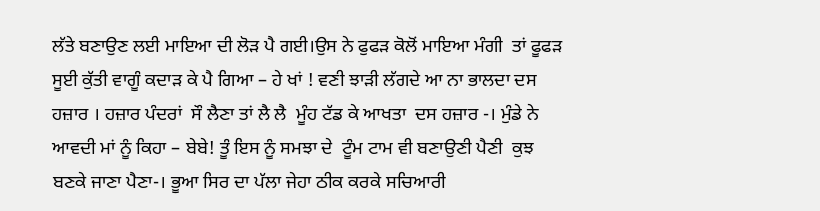ਲੱਤੇ ਬਣਾਉਣ ਲਈ ਮਾਇਆ ਦੀ ਲੋੜ ਪੈ ਗਈ।ਉਸ ਨੇ ਫੁਫੜ ਕੋਲੋਂ ਮਾਇਆ ਮੰਗੀ  ਤਾਂ ਫੂਫੜ ਸੂਈ ਕੁੱਤੀ ਵਾਗੂੰ ਕਦਾੜ ਕੇ ਪੈ ਗਿਆ – ਹੇ ਖਾਂ ! ਵਣੀ ਝਾੜੀ ਲੱਗਦੇ ਆ ਨਾ ਭਾਲਦਾ ਦਸ ਹਜ਼ਾਰ । ਹਜ਼ਾਰ ਪੰਦਰਾਂ  ਸੌ ਲੈਣਾ ਤਾਂ ਲੈ ਲੈ  ਮੂੰਹ ਟੱਡ ਕੇ ਆਖਤਾ  ਦਸ ਹਜ਼ਾਰ -। ਮੁੰਡੇ ਨੇ ਆਵਦੀ ਮਾਂ ਨੂੰ ਕਿਹਾ – ਬੇਬੇ! ਤੂੰ ਇਸ ਨੂੰ ਸਮਝਾ ਦੇ  ਟੂੰਮ ਟਾਮ ਵੀ ਬਣਾਉਣੀ ਪੈਣੀ  ਕੁਝ  ਬਣਕੇ ਜਾਣਾ ਪੈਣਾ-। ਭੂਆ ਸਿਰ ਦਾ ਪੱਲਾ ਜੇਹਾ ਠੀਕ ਕਰਕੇ ਸਚਿਆਰੀ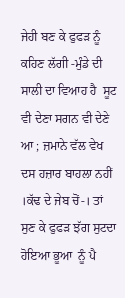ਜੇਹੀ ਬਣ ਕੇ ਫੁਫੜ ਨੂੰ ਕਹਿਣ ਲੱਗੀ -ਮੁੰਡੇ ਦੀ ਸਾਲੀ ਦਾ ਵਿਆਹ ਹੈ  ਸੂਟ ਵੀ ਦੇਣਾ ਸਗਨ ਵੀ ਦੇਣੇ ਆ ; ਜ਼ਮਾਨੇ ਵੱਲ ਵੇਖ ਦਸ ਹਜ਼ਾਰ ਬਾਹਲਾ ਨਹੀਂ ।ਕੱਢ ਦੇ ਜੇਬ ਚੋਂ-। ਤਾਂ ਸੁਣ ਕੇ ਫੁਫੜ ਝੱਗ ਸੁਟਦਾ ਹੋਇਆ ਭੂਆ  ਨੂੰ ਪੈ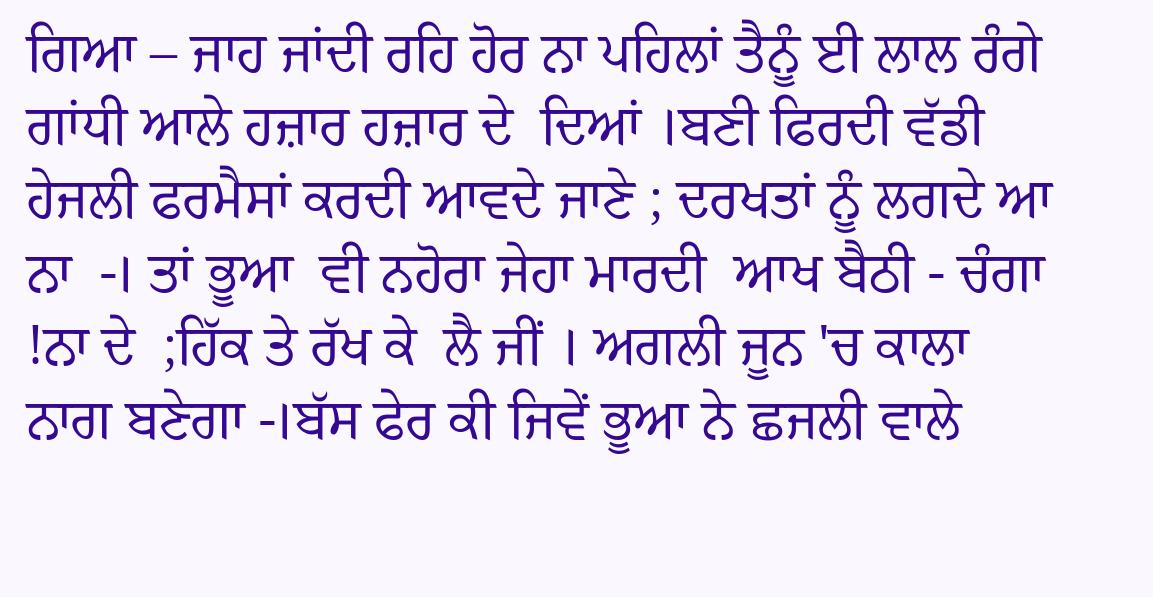ਗਿਆ – ਜਾਹ ਜਾਂਦੀ ਰਹਿ ਹੋਰ ਨਾ ਪਹਿਲਾਂ ਤੈਨੂੰ ਈ ਲਾਲ ਰੰਗੇ ਗਾਂਧੀ ਆਲੇ ਹਜ਼ਾਰ ਹਜ਼ਾਰ ਦੇ  ਦਿਆਂ ।ਬਣੀ ਫਿਰਦੀ ਵੱਡੀ ਹੇਜਲੀ ਫਰਮੈਸਾਂ ਕਰਦੀ ਆਵਦੇ ਜਾਣੇ ; ਦਰਖਤਾਂ ਨੂੰ ਲਗਦੇ ਆ ਨਾ  -। ਤਾਂ ਭੂਆ  ਵੀ ਨਹੋਰਾ ਜੇਹਾ ਮਾਰਦੀ  ਆਖ ਬੈਠੀ - ਚੰਗਾ !ਨਾ ਦੇ  ;ਹਿੱਕ ਤੇ ਰੱਖ ਕੇ  ਲੈ ਜੀਂ । ਅਗਲੀ ਜੂਨ 'ਚ ਕਾਲਾ ਨਾਗ ਬਣੇਗਾ -।ਬੱਸ ਫੇਰ ਕੀ ਜਿਵੇਂ ਭੂਆ ਨੇ ਛਜਲੀ ਵਾਲੇ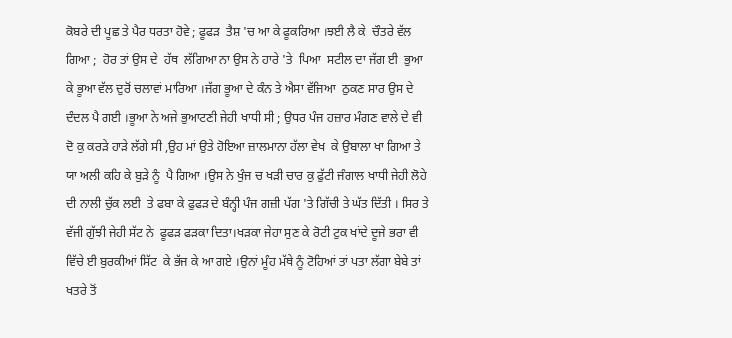ਕੋਬਰੇ ਦੀ ਪੂਛ ਤੇ ਪੈਰ ਧਰਤਾ ਹੋਵੇ ; ਫੂਫੜ  ਤੈਸ਼ 'ਚ ਆ ਕੇ ਫੂਕਰਿਆ ।ਝਈ ਲੈ ਕੇ  ਚੌਤਰੇ ਵੱਲ ਗਿਆ ;  ਹੋਰ ਤਾਂ ਉਸ ਦੇ  ਹੱਥ  ਲੱਗਿਆ ਨਾ ਉਸ ਨੇ ਹਾਰੇ 'ਤੇ  ਪਿਆ  ਸਟੀਲ ਦਾ ਜੱਗ ਈ  ਭੁਆ ਕੇ ਭੂਆ ਵੱਲ ਦੁਰੋਂ ਚਲਾਵਾਂ ਮਾਰਿਆ ।ਜੱਗ ਭੂਆ ਦੇ ਕੰਨ ਤੇ ਐਸਾ ਵੱਜਿਆ  ਠੁਕਣ ਸਾਰ ਉਸ ਦੇ ਦੰਦਲ ਪੈ ਗਈ ।ਭੂਆ ਨੇ ਅਜੇ ਭੁਆਟਣੀ ਜੇਹੀ ਖਾਧੀ ਸੀ ; ਉਧਰ ਪੰਜ ਹਜ਼ਾਰ ਮੰਗਣ ਵਾਲੇ ਦੇ ਵੀ ਦੋ ਕੁ ਕਰੜੇ ਹਾੜੇ ਲੱਗੇ ਸੀ ,ਉਹ ਮਾਂ ਉਤੇ ਹੋਇਆ ਜ਼ਾਲਮਾਨਾ ਹੱਲਾ ਵੇਖ  ਕੇ ਉਬਾਲਾ ਖਾ ਗਿਆ ਤੇ ਯਾ ਅਲੀ ਕਹਿ ਕੇ ਬੁੜੇ ਨੂੰ  ਪੈ ਗਿਆ ।ਉਸ ਨੇ ਖੁੰਜ ਚ ਖੜੀ ਚਾਰ ਕੁ ਫੁੱਟੀ ਜੰਗਾਲ ਖਾਧੀ ਜੇਹੀ ਲੋਹੇ ਦੀ ਨਾਲੀ ਚੁੱਕ ਲਈ  ਤੇ ਫਬਾ ਕੇ ਫੁਫੜ ਦੇ ਬੰਨ੍ਹੀ ਪੰਜ ਗਜ਼ੀ ਪੱਗ 'ਤੇ ਗਿੱਚੀ ਤੇ ਘੱਤ ਦਿੱਤੀ । ਸਿਰ ਤੇ ਵੱਜੀ ਗੁੱਝੀ ਜੇਹੀ ਸੱਟ ਨੇ  ਫੂਫੜ ਫੜਕਾ ਦਿਤਾ।ਖੜਕਾ ਜੇਹਾ ਸੁਣ ਕੇ ਰੋਟੀ ਟੁਕ ਖਾਂਦੇ ਦੂਜੇ ਭਰਾ ਵੀ ਵਿੱਚੇ ਈ ਬੁਰਕੀਆਂ ਸਿੱਟ  ਕੇ ਭੱਜ ਕੇ ਆ ਗਏ ।ਉਨਾਂ ਮੂੰਹ ਮੱਥੇ ਨੂੰ ਟੋਹਿਆਂ ਤਾਂ ਪਤਾ ਲੱਗਾ ਬੇਬੇ ਤਾਂ ਖਤਰੇ ਤੋਂ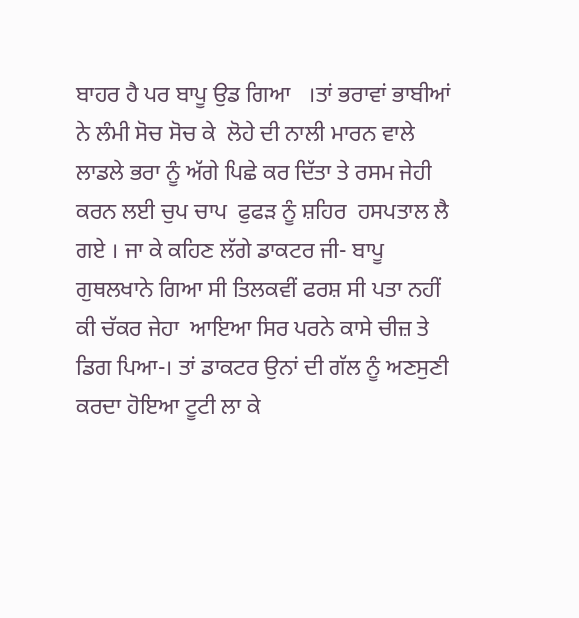ਬਾਹਰ ਹੈ ਪਰ ਬਾਪੂ ਉਡ ਗਿਆ   ।ਤਾਂ ਭਰਾਵਾਂ ਭਾਬੀਆਂ ਨੇ ਲੰਮੀ ਸੋਚ ਸੋਚ ਕੇ  ਲੋਹੇ ਦੀ ਨਾਲੀ ਮਾਰਨ ਵਾਲੇ ਲਾਡਲੇ ਭਰਾ ਨੂੰ ਅੱਗੇ ਪਿਛੇ ਕਰ ਦਿੱਤਾ ਤੇ ਰਸਮ ਜੇਹੀ ਕਰਨ ਲਈ ਚੁਪ ਚਾਪ  ਫੁਫੜ ਨੂੰ ਸ਼ਹਿਰ  ਹਸਪਤਾਲ ਲੈ ਗਏ । ਜਾ ਕੇ ਕਹਿਣ ਲੱਗੇ ਡਾਕਟਰ ਜੀ- ਬਾਪੂ ਗੁਥਲਖਾਨੇ ਗਿਆ ਸੀ ਤਿਲਕਵੀਂ ਫਰਸ਼ ਸੀ ਪਤਾ ਨਹੀਂ ਕੀ ਚੱਕਰ ਜੇਹਾ  ਆਇਆ ਸਿਰ ਪਰਨੇ ਕਾਸੇ ਚੀਜ਼ ਤੇ ਡਿਗ ਪਿਆ-। ਤਾਂ ਡਾਕਟਰ ਉਨਾਂ ਦੀ ਗੱਲ ਨੂੰ ਅਣਸੁਣੀ ਕਰਦਾ ਹੋਇਆ ਟੂਟੀ ਲਾ ਕੇ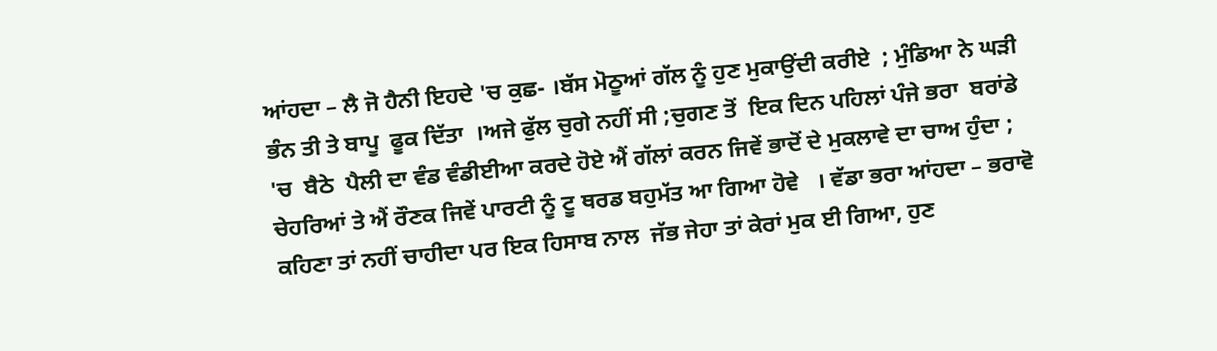ਆਂਹਦਾ – ਲੈ ਜੋ ਹੈਨੀ ਇਹਦੇ 'ਚ ਕੁਛ- ।ਬੱਸ ਮੋਠੂਆਂ ਗੱਲ ਨੂੰ ਹੁਣ ਮੁਕਾਉਂਦੀ ਕਰੀਏ  ; ਮੁੰਡਿਆ ਨੇ ਘੜੀ ਭੰਨ ਤੀ ਤੇ ਬਾਪੂ  ਫੂਕ ਦਿੱਤਾ  ।ਅਜੇ ਫੁੱਲ ਚੁਗੇ ਨਹੀਂ ਸੀ ;ਚੁਗਣ ਤੋਂ  ਇਕ ਦਿਨ ਪਹਿਲਾਂ ਪੰਜੇ ਭਰਾ  ਬਰਾਂਡੇ 'ਚ  ਬੈਠੇ  ਪੈਲੀ ਦਾ ਵੰਡ ਵੰਡੀਈਆ ਕਰਦੇ ਹੋਏ ਐਂ ਗੱਲਾਂ ਕਰਨ ਜਿਵੇਂ ਭਾਦੋਂ ਦੇ ਮੁਕਲਾਵੇ ਦਾ ਚਾਅ ਹੁੰਦਾ ; ਚੇਹਰਿਆਂ ਤੇ ਐਂ ਰੌਣਕ ਜਿਵੇਂ ਪਾਰਟੀ ਨੂੰ ਟੂ ਥਰਡ ਬਹੁਮੱਤ ਆ ਗਿਆ ਹੋਵੇ   । ਵੱਡਾ ਭਰਾ ਆਂਹਦਾ – ਭਰਾਵੋ ਕਹਿਣਾ ਤਾਂ ਨਹੀਂ ਚਾਹੀਦਾ ਪਰ ਇਕ ਹਿਸਾਬ ਨਾਲ  ਜੱਭ ਜੇਹਾ ਤਾਂ ਕੇਰਾਂ ਮੁਕ ਈ ਗਿਆ, ਹੁਣ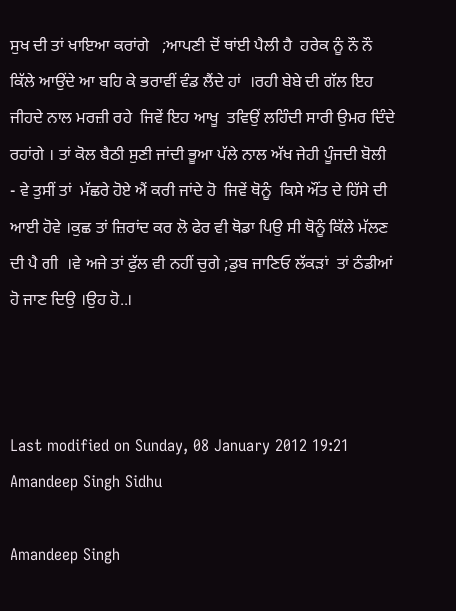ਸੁਖ ਦੀ ਤਾਂ ਖਾਇਆ ਕਰਾਂਗੇ   ;ਆਪਣੀ ਦੋਂ ਥਾਂਈ ਪੈਲੀ ਹੈ  ਹਰੇਕ ਨੂੰ ਨੌ ਨੌ ਕਿੱਲੇ ਆਉਂਦੇ ਆ ਬਹਿ ਕੇ ਭਰਾਵੀਂ ਵੰਡ ਲੈਂਦੇ ਹਾਂ  ।ਰਹੀ ਬੇਬੇ ਦੀ ਗੱਲ ਇਹ ਜੀਹਦੇ ਨਾਲ ਮਰਜ਼ੀ ਰਹੇ  ਜਿਵੇਂ ਇਹ ਆਖੂ  ਤਵਿਉਂ ਲਹਿੰਦੀ ਸਾਰੀ ਉਮਰ ਦਿੰਦੇ ਰਹਾਂਗੇ । ਤਾਂ ਕੋਲ ਬੈਠੀ ਸੁਣੀ ਜਾਂਦੀ ਭੂਆ ਪੱਲੇ ਨਾਲ ਅੱਖ ਜੇਹੀ ਪੂੰਜਦੀ ਬੋਲੀ - ਵੇ ਤੁਸੀਂ ਤਾਂ  ਮੱਛਰੇ ਹੋਏ ਐਂ ਕਰੀ ਜਾਂਦੇ ਹੋ  ਜਿਵੇਂ ਥੋਨੂੰ  ਕਿਸੇ ਔਂਤ ਦੇ ਹਿੱਸੇ ਦੀ ਆਈ ਹੋਵੇ ।ਕੁਛ ਤਾਂ ਜ਼ਿਰਾਂਦ ਕਰ ਲੋ ਫੇਰ ਵੀ ਥੋਡਾ ਪਿਉ ਸੀ ਥੋਨੂੰ ਕਿੱਲੇ ਮੱਲਣ ਦੀ ਪੈ ਗੀ  ।ਵੇ ਅਜੇ ਤਾਂ ਫੁੱਲ ਵੀ ਨਹੀਂ ਚੁਗੇ ;ਡੁਬ ਜਾਣਿਓ ਲੱਕੜਾਂ  ਤਾਂ ਠੰਡੀਆਂ ਹੋ ਜਾਣ ਦਿਉ ।ਉਹ ਹੋ..।



Last modified on Sunday, 08 January 2012 19:21
Amandeep Singh Sidhu

Amandeep Singh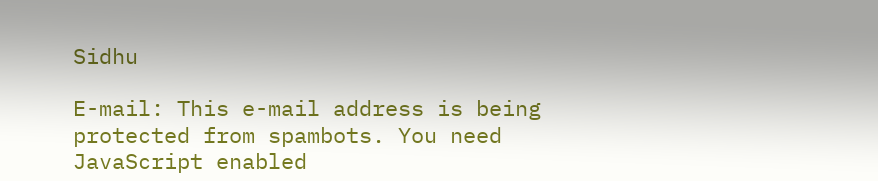Sidhu

E-mail: This e-mail address is being protected from spambots. You need JavaScript enabled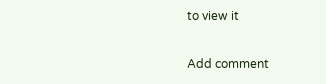to view it

Add comment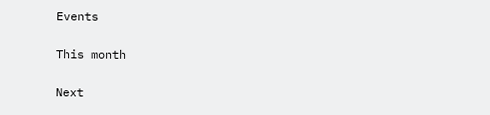Events

This month

Next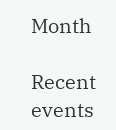Month

Recent events